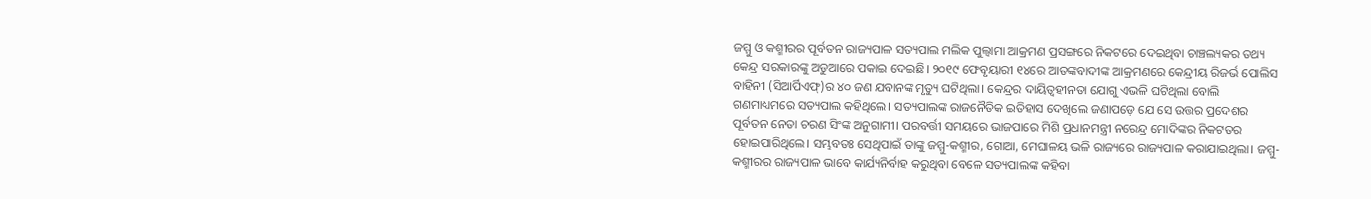ଜମ୍ମୁ ଓ କଶ୍ମୀରର ପୂର୍ବତନ ରାଜ୍ୟପାଳ ସତ୍ୟପାଲ ମଲିକ ପୁଲ୍ୱାମା ଆକ୍ରମଣ ପ୍ରସଙ୍ଗରେ ନିକଟରେ ଦେଇଥିବା ଚାଞ୍ଚଲ୍ୟକର ତଥ୍ୟ କେନ୍ଦ୍ର ସରକାରଙ୍କୁ ଅଡୁଆରେ ପକାଇ ଦେଇଛି। ୨୦୧୯ ଫେବୃୟାରୀ ୧୪ରେ ଆତଙ୍କବାଦୀଙ୍କ ଆକ୍ରମଣରେ କେନ୍ଦ୍ରୀୟ ରିଜର୍ଭ ପୋଲିସ ବାହିନୀ (ସିଆର୍ପିଏଫ୍)ର ୪୦ ଜଣ ଯବାନଙ୍କ ମୃତ୍ୟୁ ଘଟିଥିଲା। କେନ୍ଦ୍ରର ଦାୟିତ୍ୱହୀନତା ଯୋଗୁ ଏଭଳି ଘଟିଥିଲା ବୋଲି ଗଣମାଧ୍ୟମରେ ସତ୍ୟପାଲ କହିଥିଲେ। ସତ୍ୟପାଲଙ୍କ ରାଜନୈତିକ ଇତିହାସ ଦେଖିଲେ ଜଣାପଡ଼େ ଯେ ସେ ଉତ୍ତର ପ୍ରଦେଶର ପୂର୍ବତନ ନେତା ଚରଣ ସିଂଙ୍କ ଅନୁଗାମୀ। ପରବର୍ତ୍ତୀ ସମୟରେ ଭାଜପାରେ ମିଶି ପ୍ରଧାନମନ୍ତ୍ରୀ ନରେନ୍ଦ୍ର ମୋଦିଙ୍କର ନିକଟତର ହୋଇପାରିଥିଲେ। ସମ୍ଭବତଃ ସେଥିପାଇଁ ତାଙ୍କୁ ଜମ୍ମୁ-କଶ୍ମୀର, ଗୋଆ, ମେଘାଳୟ ଭଳି ରାଜ୍ୟରେ ରାଜ୍ୟପାଳ କରାଯାଇଥିଲା। ଜମ୍ମୁ-କଶ୍ମୀରର ରାଜ୍ୟପାଳ ଭାବେ କାର୍ଯ୍ୟନିର୍ବାହ କରୁଥିବା ବେଳେ ସତ୍ୟପାଲଙ୍କ କହିବା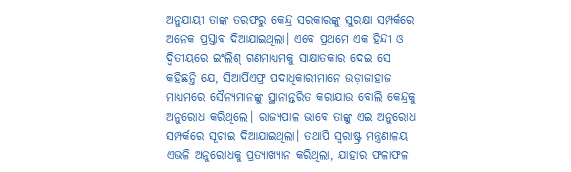ଅନୁଯାୟୀ ତାଙ୍କ ତରଫରୁ କେନ୍ଦ୍ର ସରକାରଙ୍କୁ ସୁରକ୍ଷା ସମ୍ପର୍କରେ ଅନେକ ପ୍ରସ୍ତାବ ଦିଆଯାଇଥିଲା। ଏବେ ପ୍ରଥମେ ଏକ ହିନ୍ଦୀ ଓ ଦ୍ୱିତୀୟରେ ଇଂଲିଶ୍ ଗଣମାଧ୍ୟମକୁ ସାକ୍ଷାତକାର ଦେଇ ସେ କହିଛନ୍ତି ଯେ, ସିଆର୍ପିଏଫ୍ର ପଦାଧିକାରୀମାନେ ଉଡ଼ାଜାହାଜ ମାଧ୍ୟମରେ ସୈନ୍ୟମାନଙ୍କୁ ସ୍ଥାନାନ୍ତରିତ କରାଯାଉ ବୋଲି କେନ୍ଦ୍ରକୁ ଅନୁରୋଧ କରିଥିଲେ। ରାଜ୍ୟପାଳ ଭାବେ ତାଙ୍କୁ ଏଇ ଅନୁରୋଧ ସମ୍ପର୍କରେ ସୂଚାଇ ଦିଆଯାଇଥିଲା। ତଥାପି ସ୍ବରାଷ୍ଟ୍ର ମନ୍ତ୍ରଣାଳୟ ଏଭଳି ଅନୁରୋଧକୁ ପ୍ରତ୍ୟାଖ୍ୟାନ କରିଥିଲା, ଯାହାର ଫଳାଫଳ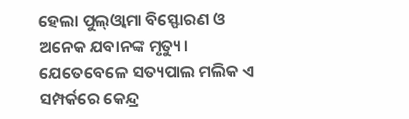ହେଲା ପୁଲ୍ଓ୍ବାମା ବିସ୍ଫୋରଣ ଓ ଅନେକ ଯବାନଙ୍କ ମୃତ୍ୟୁ। ଯେତେବେଳେ ସତ୍ୟପାଲ ମଲିକ ଏ ସମ୍ପର୍କରେ କେନ୍ଦ୍ର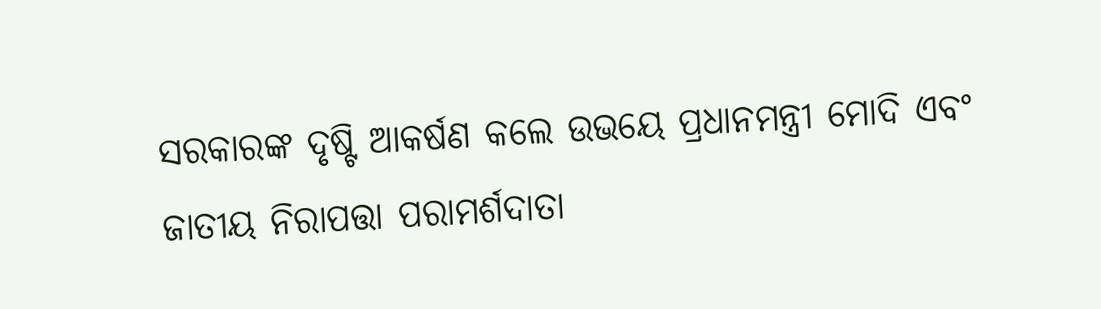ସରକାରଙ୍କ ଦୃଷ୍ଟି ଆକର୍ଷଣ କଲେ ଉଭୟେ ପ୍ରଧାନମନ୍ତ୍ରୀ ମୋଦି ଏବଂ ଜାତୀୟ ନିରାପତ୍ତା ପରାମର୍ଶଦାତା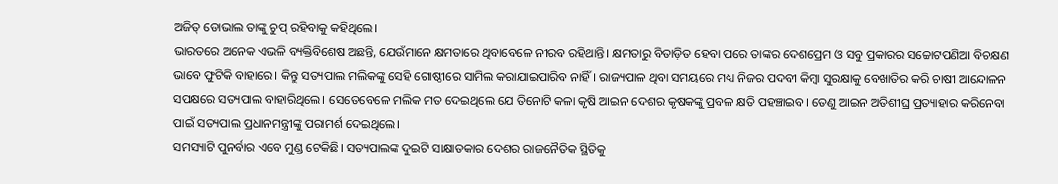ଅଜିତ୍ ଡୋଭାଲ ତାଙ୍କୁ ଚୁପ୍ ରହିବାକୁ କହିଥିଲେ।
ଭାରତରେ ଅନେକ ଏଭଳି ବ୍ୟକ୍ତିବିଶେଷ ଅଛନ୍ତି, ଯେଉଁମାନେ କ୍ଷମତାରେ ଥିବାବେଳେ ନୀରବ ରହିଥାନ୍ତି। କ୍ଷମତାରୁ ବିତାଡ଼ିତ ହେବା ପରେ ତାଙ୍କର ଦେଶପ୍ରେମ ଓ ସବୁ ପ୍ରକାରର ସଚ୍ଚୋଟପଣିଆ ବିଚକ୍ଷଣ ଭାବେ ଫୁଟିକି ବାହାରେ। କିନ୍ତୁ ସତ୍ୟପାଲ ମଲିକଙ୍କୁ ସେହି ଗୋଷ୍ଠୀରେ ସାମିଲ କରାଯାଇପାରିବ ନାହିଁ। ରାଜ୍ୟପାଳ ଥିବା ସମୟରେ ମଧ୍ୟ ନିଜର ପଦବୀ କିମ୍ବା ସୁରକ୍ଷାକୁ ବେଖାତିର କରି ଚାଷୀ ଆନ୍ଦୋଳନ ସପକ୍ଷରେ ସତ୍ୟପାଲ ବାହାରିଥିଲେ। ସେତେବେଳେ ମଲିକ ମତ ଦେଇଥିଲେ ଯେ ତିନୋଟି କଳା କୃଷି ଆଇନ ଦେଶର କୃଷକଙ୍କୁ ପ୍ରବଳ କ୍ଷତି ପହଞ୍ଚାଇବ। ତେଣୁ ଆଇନ ଅତିଶୀଘ୍ର ପ୍ରତ୍ୟାହାର କରିନେବା ପାଇଁ ସତ୍ୟପାଲ ପ୍ରଧାନମନ୍ତ୍ରୀଙ୍କୁ ପରାମର୍ଶ ଦେଇଥିଲେ।
ସମସ୍ୟାଟି ପୁନର୍ବାର ଏବେ ମୁଣ୍ଡ ଟେକିଛି। ସତ୍ୟପାଲଙ୍କ ଦୁଇଟି ସାକ୍ଷାତକାର ଦେଶର ରାଜନୈତିକ ସ୍ଥିତିକୁ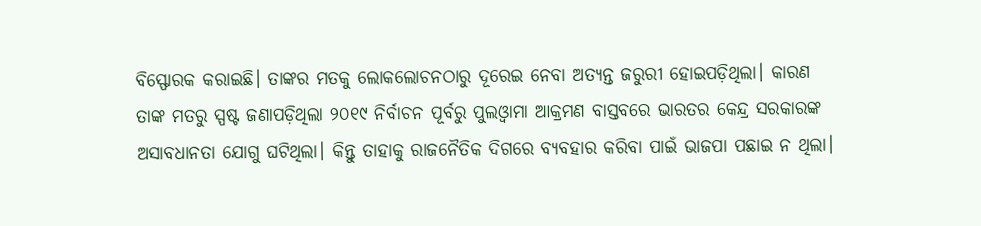ବିସ୍ଫୋରକ କରାଇଛି। ତାଙ୍କର ମତକୁ ଲୋକଲୋଚନଠାରୁ ଦୂରେଇ ନେବା ଅତ୍ୟନ୍ତ ଜରୁରୀ ହୋଇପଡ଼ିଥିଲା। କାରଣ ତାଙ୍କ ମତରୁ ସ୍ପଷ୍ଟ ଜଣାପଡ଼ିଥିଲା ୨୦୧୯ ନିର୍ବାଚନ ପୂର୍ବରୁ ପୁଲଓ୍ବାମା ଆକ୍ରମଣ ବାସ୍ତବରେ ଭାରତର କେନ୍ଦ୍ର ସରକାରଙ୍କ ଅସାବଧାନତା ଯୋଗୁ ଘଟିଥିଲା। କିନ୍ତୁ ତାହାକୁ ରାଜନୈତିକ ଦିଗରେ ବ୍ୟବହାର କରିବା ପାଇଁ ଭାଜପା ପଛାଇ ନ ଥିଲା।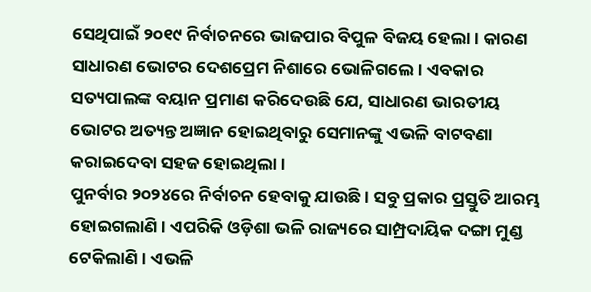ସେଥିପାଇଁ ୨୦୧୯ ନିର୍ବାଚନରେ ଭାଜପାର ବିପୁଳ ବିଜୟ ହେଲା। କାରଣ ସାଧାରଣ ଭୋଟର ଦେଶପ୍ରେମ ନିଶାରେ ଭୋଳିଗଲେ। ଏବକାର ସତ୍ୟପାଲଙ୍କ ବୟାନ ପ୍ରମାଣ କରିଦେଉଛି ଯେ, ସାଧାରଣ ଭାରତୀୟ ଭୋଟର ଅତ୍ୟନ୍ତ ଅଜ୍ଞାନ ହୋଇଥିବାରୁ ସେମାନଙ୍କୁ ଏଭଳି ବାଟବଣା କରାଇଦେବା ସହଜ ହୋଇଥିଲା।
ପୁନର୍ବାର ୨୦୨୪ରେ ନିର୍ବାଚନ ହେବାକୁ ଯାଉଛି। ସବୁ ପ୍ରକାର ପ୍ରସ୍ତୁତି ଆରମ୍ଭ ହୋଇଗଲାଣି। ଏପରିକି ଓଡ଼ିଶା ଭଳି ରାଜ୍ୟରେ ସାମ୍ପ୍ରଦାୟିକ ଦଙ୍ଗା ମୁଣ୍ଡ ଟେକିଲାଣି। ଏଭଳି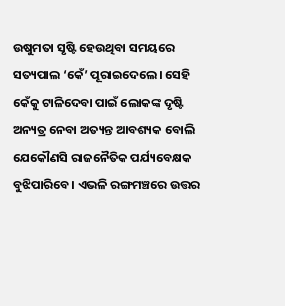ଉଷୁମତା ସୃଷ୍ଟି ହେଉଥିବା ସମୟରେ ସତ୍ୟପାଲ ‘କେଁ’ ପୂରାଇଦେଲେ। ସେହି କେଁକୁ ଟାଳିଦେବା ପାଇଁ ଲୋକଙ୍କ ଦୃଷ୍ଟି ଅନ୍ୟତ୍ର ନେବା ଅତ୍ୟନ୍ତ ଆବଶ୍ୟକ ବୋଲି ଯେକୌଣସି ରାଜନୈତିକ ପର୍ଯ୍ୟବେକ୍ଷକ ବୁଝିପାରିବେ। ଏଭଳି ରଙ୍ଗମଞ୍ଚରେ ଉତ୍ତର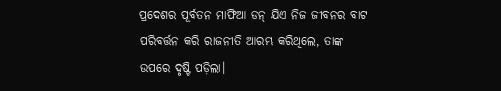ପ୍ରଦେଶର ପୂର୍ବତନ ମାଫିଆ ଡନ୍ ଯିଏ ନିଜ ଜୀବନର ବାଟ ପରିବର୍ତ୍ତନ କରି ରାଜନୀତି ଆରମ୍ଭ କରିଥିଲେ, ତାଙ୍କ ଉପରେ ଦୃଷ୍ଟି ପଡ଼ିଲା।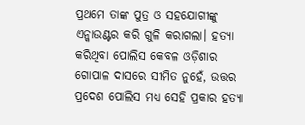ପ୍ରଥମେ ତାଙ୍କ ପୁତ୍ର ଓ ସହଯୋଗୀଙ୍କୁ ଏନ୍କାଉଣ୍ଟର କରି ଗୁଳି କରାଗଲା। ହତ୍ୟା କରିଥିବା ପୋଲିସ କେବଳ ଓଡ଼ିଶାର ଗୋପାଳ ଦାସରେ ସୀମିତ ନୁହେଁ, ଉତ୍ତର ପ୍ରଦେଶ ପୋଲିସ ମଧ୍ୟ ସେହି ପ୍ରକାର ହତ୍ୟା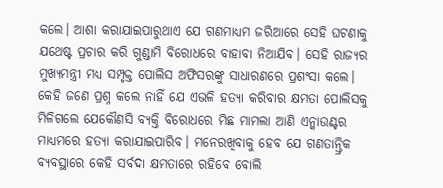କଲେ। ଆଶା କରାଯାଇପାରୁଥାଏ ଯେ ଗଣମାଧ୍ୟମ ଜରିଆରେ ସେହି ଘଟଣାକୁ ଯଥେଷ୍ଟ ପ୍ରଚାର କରି ଗୁଣ୍ଡାମି ବିରୋଧରେ ବାହାବା ନିଆଯିବ। ସେହି ରାଜ୍ୟର ମୁଖ୍ୟମନ୍ତ୍ରୀ ମଧ୍ୟ ସମ୍ପୃକ୍ତ ପୋଲିସ ଅଫିସରଙ୍କୁ ସାଧାରଣରେ ପ୍ରଶଂସା କଲେ। କେହି ଜଣେ ପ୍ରଶ୍ନ କଲେ ନାହିଁ ଯେ ଏଭଳି ହତ୍ୟା କରିବାର କ୍ଷମତା ପୋଲିସକୁ ମିଳିଗଲେ ଯେକୌଣସି ବ୍ୟକ୍ତି ବିରୋଧରେ ମିଛ ମାମଲା ଆଣି ଏନ୍କାଉଣ୍ଟର ମାଧ୍ୟମରେ ହତ୍ୟା କରାଯାଇପାରିବ। ମନେରଖିବାକୁ ହେବ ଯେ ଗଣତାନ୍ତ୍ରିକ ବ୍ୟବସ୍ଥାରେ କେହି ସର୍ବଦା କ୍ଷମତାରେ ରହିବେ ବୋଲି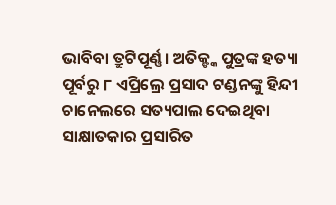ଭାବିବା ତ୍ରୁଟିପୂର୍ଣ୍ଣ। ଅତିକ୍ଙ୍କ ପୁତ୍ରଙ୍କ ହତ୍ୟା ପୂର୍ବରୁ ୮ ଏପ୍ରିଲ୍ରେ ପ୍ରସାଦ ଟଣ୍ଡନଙ୍କୁ ହିନ୍ଦୀ ଚାନେଲରେ ସତ୍ୟପାଲ ଦେଇଥିବା ସାକ୍ଷାତକାର ପ୍ରସାରିତ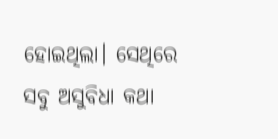ହୋଇଥିଲା। ସେଥିରେ ସବୁ ଅସୁବିଧା କଥା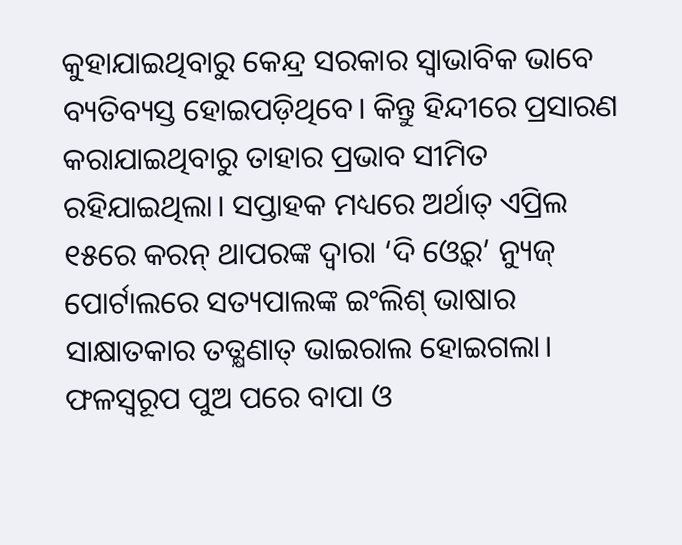କୁହାଯାଇଥିବାରୁ କେନ୍ଦ୍ର ସରକାର ସ୍ବାଭାବିକ ଭାବେ ବ୍ୟତିବ୍ୟସ୍ତ ହୋଇପଡ଼ିଥିବେ। କିନ୍ତୁ ହିନ୍ଦୀରେ ପ୍ରସାରଣ କରାଯାଇଥିବାରୁ ତାହାର ପ୍ରଭାବ ସୀମିତ ରହିଯାଇଥିଲା। ସପ୍ତାହକ ମଧ୍ୟରେ ଅର୍ଥାତ୍ ଏପ୍ରିଲ ୧୫ରେ କରନ୍ ଥାପରଙ୍କ ଦ୍ୱାରା ‘ଦି ଓ୍ବେର୍’ ନ୍ୟୁଜ୍ ପୋର୍ଟାଲରେ ସତ୍ୟପାଲଙ୍କ ଇଂଲିଶ୍ ଭାଷାର ସାକ୍ଷାତକାର ତତ୍କ୍ଷଣାତ୍ ଭାଇରାଲ ହୋଇଗଲା। ଫଳସ୍ବରୂପ ପୁଅ ପରେ ବାପା ଓ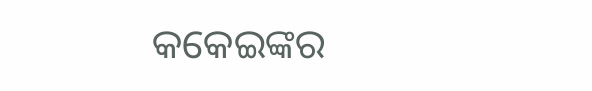କକେଇଙ୍କର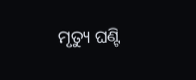ମୃତ୍ୟୁ ଘଣ୍ଟି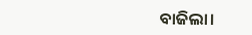ବାଜିଲା।